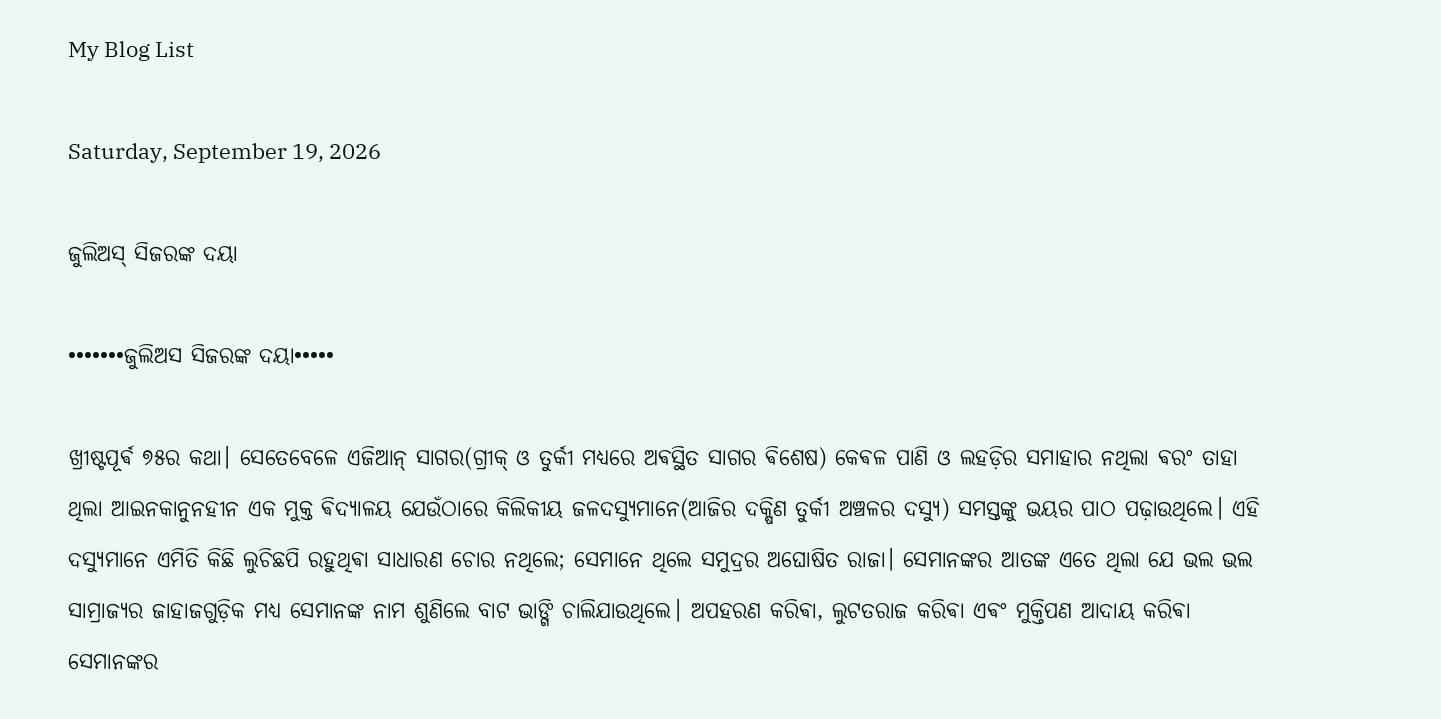My Blog List

Saturday, September 19, 2026

ଜୁଲିଅସ୍ ସିଜରଙ୍କ ଦୟା

•••••••ଜୁଲିଅସ ସିଜରଙ୍କ ଦୟା•••••

ଖ୍ରୀଷ୍ଟପୂର୍ଵ ୭୫ର କଥା। ସେତେବେଳେ ଏଜିଆନ୍ ସାଗର(ଗ୍ରୀକ୍ ଓ ତୁର୍କୀ ମଧ୍ୟରେ ଅଵସ୍ଥିତ ସାଗର ଵିଶେଷ) କେଵଳ ପାଣି ଓ ଲହଡ଼ିର ସମାହାର ନଥିଲା ଵରଂ ତାହା ଥିଲା ଆଇନକାନୁନହୀନ ଏକ ମୁକ୍ତ ଵିଦ୍ୟାଳୟ ଯେଉଁଠାରେ କିଲିକୀୟ ଜଳଦସ୍ୟୁମାନେ(ଆଜିର ଦକ୍ଷିଣ ତୁର୍କୀ ଅଞ୍ଚଳର ଦସ୍ୟୁ) ସମସ୍ତଙ୍କୁ ଭୟର ପାଠ ପଢ଼ାଉଥିଲେ। ଏହି ଦସ୍ୟୁମାନେ ଏମିତି କିଛି ଲୁଚିଛପି ରହୁଥିଵା ସାଧାରଣ ଚୋର ନଥିଲେ; ସେମାନେ ଥିଲେ ସମୁଦ୍ରର ଅଘୋଷିତ ରାଜା। ସେମାନଙ୍କର ଆତଙ୍କ ଏତେ ଥିଲା ଯେ ଭଲ ଭଲ ସାମ୍ରାଜ୍ୟର ଜାହାଜଗୁଡ଼ିକ ମଧ୍ୟ ସେମାନଙ୍କ ନାମ ଶୁଣିଲେ ବାଟ ଭାଙ୍ଗି ଚାଲିଯାଉଥିଲେ। ଅପହରଣ କରିଵା, ଲୁଟତରାଜ କରିଵା ଏଵଂ ମୁକ୍ତିପଣ ଆଦାୟ କରିଵା ସେମାନଙ୍କର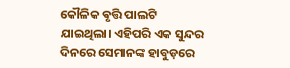କୌଳିକ ଵୃତ୍ତି ପାଲଟି ଯାଇଥିଲା। ଏହିପରି ଏକ ସୁନ୍ଦର ଦିନରେ ସେମାନଙ୍କ ହାବୁଡ଼ରେ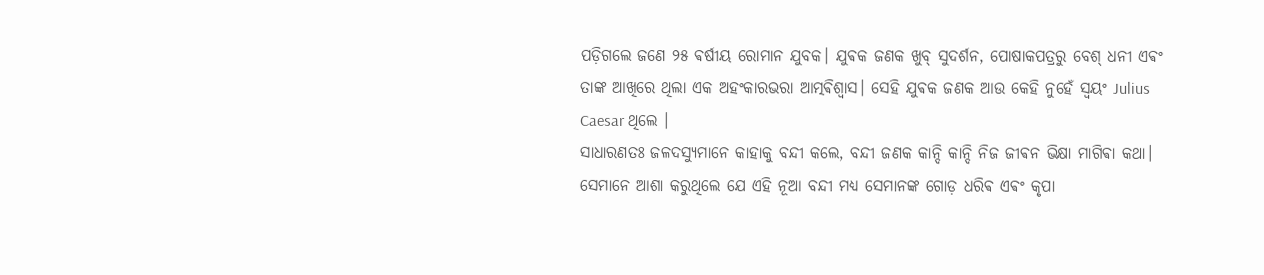ପଡ଼ିଗଲେ ଜଣେ ୨୫ ଵର୍ଷୀୟ ରୋମାନ ଯୁବକ। ଯୁଵକ ଜଣକ ଖୁବ୍ ସୁଦର୍ଶନ, ପୋଷାକପତ୍ରରୁ ବେଶ୍ ଧନୀ ଏଵଂ ତାଙ୍କ ଆଖିରେ ଥିଲା ଏକ ଅହଂକାରଭରା ଆତ୍ମଵିଶ୍ୱାସ। ସେହି ଯୁଵକ ଜଣକ ଆଉ କେହି ନୁହେଁ ସ୍ଵୟଂ Julius Caesar ଥିଲେ ।
ସାଧାରଣତଃ ଜଳଦସ୍ୟୁମାନେ କାହାକୁ ବନ୍ଦୀ କଲେ, ବନ୍ଦୀ ଜଣକ କାନ୍ଦି କାନ୍ଦି ନିଜ ଜୀଵନ ଭିକ୍ଷା ମାଗିଵା କଥା। ସେମାନେ ଆଶା କରୁଥିଲେ ଯେ ଏହି ନୂଆ ବନ୍ଦୀ ମଧ୍ୟ ସେମାନଙ୍କ ଗୋଡ଼ ଧରିଵ ଏଵଂ କୃପା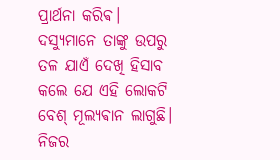ପ୍ରାର୍ଥନା କରିଵ। ଦସ୍ୟୁମାନେ ତାଙ୍କୁ ଉପରୁ ତଳ ଯାଏଁ ଦେଖି ହିସାବ କଲେ ଯେ ଏହି ଲୋକଟି ବେଶ୍ ମୂଲ୍ୟଵାନ ଲାଗୁଛି। ନିଜର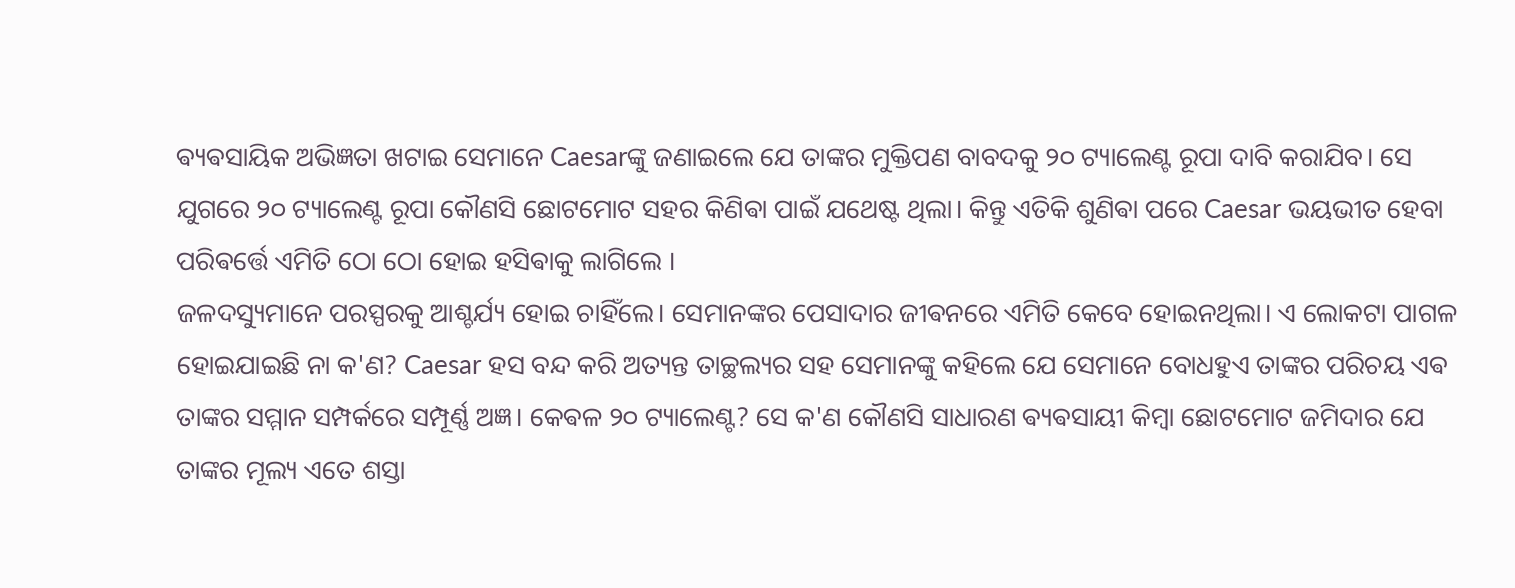ଵ୍ୟଵସାୟିକ ଅଭିଜ୍ଞତା ଖଟାଇ ସେମାନେ Caesarଙ୍କୁ ଜଣାଇଲେ ଯେ ତାଙ୍କର ମୁକ୍ତିପଣ ବାବଦକୁ ୨୦ ଟ୍ୟାଲେଣ୍ଟ ରୂପା ଦାବି କରାଯିବ। ସେ ଯୁଗରେ ୨୦ ଟ୍ୟାଲେଣ୍ଟ ରୂପା କୌଣସି ଛୋଟମୋଟ ସହର କିଣିଵା ପାଇଁ ଯଥେଷ୍ଟ ଥିଲା। କିନ୍ତୁ ଏତିକି ଶୁଣିଵା ପରେ Caesar ଭୟଭୀତ ହେବା ପରିଵର୍ତ୍ତେ ଏମିତି ଠୋ ଠୋ ହୋଇ ହସିଵାକୁ ଲାଗିଲେ ।
ଜଳଦସ୍ୟୁମାନେ ପରସ୍ପରକୁ ଆଶ୍ଚର୍ଯ୍ୟ ହୋଇ ଚାହିଁଲେ। ସେମାନଙ୍କର ପେସାଦାର ଜୀଵନରେ ଏମିତି କେବେ ହୋଇନଥିଲା। ଏ ଲୋକଟା ପାଗଳ ହୋଇଯାଇଛି ନା କ'ଣ? Caesar ହସ ବନ୍ଦ କରି ଅତ୍ୟନ୍ତ ତାଚ୍ଛଲ୍ୟର ସହ ସେମାନଙ୍କୁ କହିଲେ ଯେ ସେମାନେ ବୋଧହୁଏ ତାଙ୍କର ପରିଚୟ ଏଵ ତାଙ୍କର ସମ୍ମାନ ସମ୍ପର୍କରେ ସମ୍ପୂର୍ଣ୍ଣ ଅଜ୍ଞ। କେଵଳ ୨୦ ଟ୍ୟାଲେଣ୍ଟ? ସେ କ'ଣ କୌଣସି ସାଧାରଣ ଵ୍ୟଵସାୟୀ କିମ୍ବା ଛୋଟମୋଟ ଜମିଦାର ଯେ ତାଙ୍କର ମୂଲ୍ୟ ଏତେ ଶସ୍ତା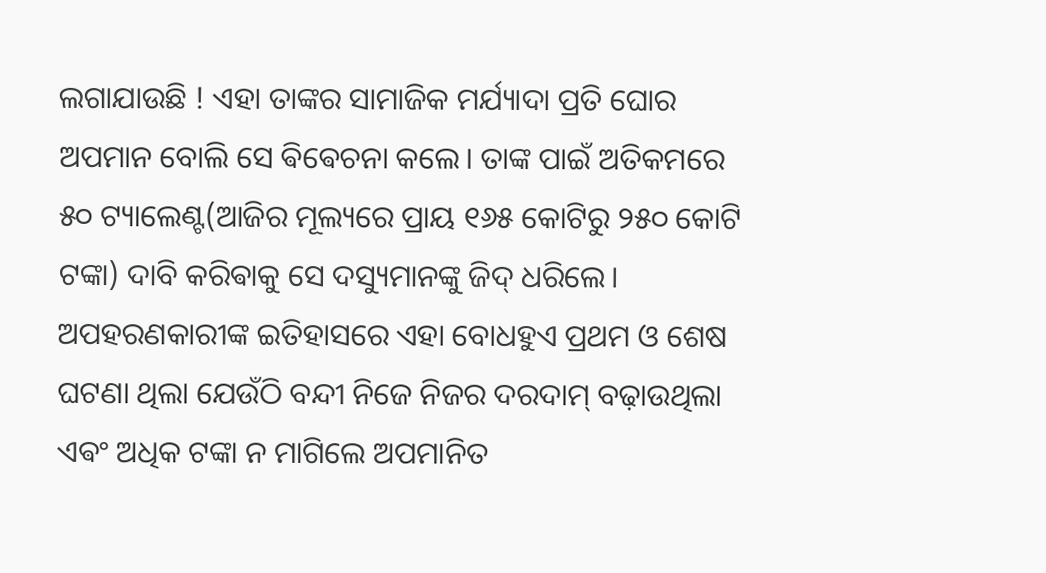ଲଗାଯାଉଛି ! ଏହା ତାଙ୍କର ସାମାଜିକ ମର୍ଯ୍ୟାଦା ପ୍ରତି ଘୋର ଅପମାନ ବୋଲି ସେ ଵିଵେଚନା କଲେ। ତାଙ୍କ ପାଇଁ ଅତିକମରେ ୫୦ ଟ୍ୟାଲେଣ୍ଟ(ଆଜିର ମୂଲ୍ୟରେ ପ୍ରାୟ ୧୬୫ କୋଟିରୁ ୨୫୦ କୋଟି ଟଙ୍କା) ଦାବି କରିଵାକୁ ସେ ଦସ୍ୟୁମାନଙ୍କୁ ଜିଦ୍ ଧରିଲେ।
ଅପହରଣକାରୀଙ୍କ ଇତିହାସରେ ଏହା ବୋଧହୁଏ ପ୍ରଥମ ଓ ଶେଷ ଘଟଣା ଥିଲା ଯେଉଁଠି ବନ୍ଦୀ ନିଜେ ନିଜର ଦରଦାମ୍ ବଢ଼ାଉଥିଲା ଏଵଂ ଅଧିକ ଟଙ୍କା ନ ମାଗିଲେ ଅପମାନିତ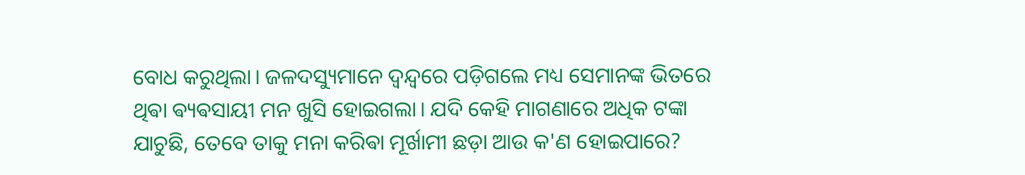ବୋଧ କରୁଥିଲା। ଜଳଦସ୍ୟୁମାନେ ଦ୍ୱନ୍ଦ୍ୱରେ ପଡ଼ିଗଲେ ମଧ୍ୟ ସେମାନଙ୍କ ଭିତରେ ଥିଵା ଵ୍ୟଵସାୟୀ ମନ ଖୁସି ହୋଇଗଲା। ଯଦି କେହି ମାଗଣାରେ ଅଧିକ ଟଙ୍କା ଯାଚୁଛି, ତେବେ ତାକୁ ମନା କରିଵା ମୂର୍ଖାମୀ ଛଡ଼ା ଆଉ କ'ଣ ହୋଇପାରେ?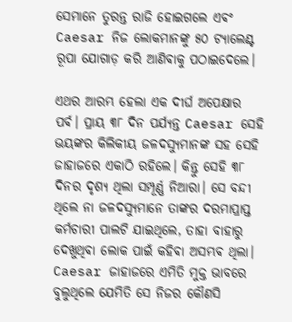ସେମାନେ ତୁରନ୍ତ ରାଜି ହୋଇଗଲେ ଏଵଂ Caesar ନିଜ ଲୋକମାନଙ୍କୁ ୫୦ ଟ୍ୟାଲେଣ୍ଟ ରୂପା ଯୋଗାଡ଼ କରି ଆଣିଵାକୁ ପଠାଇଦେଲେ।

ଏଥର ଆରମ୍ଭ ହେଲା ଏକ ଦୀର୍ଘ ଅପେକ୍ଷାର ପର୍ଵ। ପ୍ରାୟ ୩୮ ଦିନ ପର୍ଯ୍ୟନ୍ତ Caesar ସେହି ଭୟଙ୍କର କିଲିକୀୟ ଜଳଦସ୍ୟୁମାନଙ୍କ ସହ ସେହି ଜାହାଜରେ ଏକାଠି ରହିଲେ। କିନ୍ତୁ ସେହି ୩୮ ଦିନର ଦୃଶ୍ୟ ଥିଲା ସମ୍ପୂର୍ଣ୍ଣ ନିଆରା। ସେ ବନ୍ଦୀ ଥିଲେ ନା ଜଳଦସ୍ୟୁମାନେ ତାଙ୍କର ଦରମାପ୍ରାପ୍ତ କର୍ମଚାରୀ ପାଲଟି ଯାଇଥିଲେ, ତାହା ବାହାରୁ ଦେଖୁଥିଵା ଲୋକ ପାଇଁ କହିଵା ଅସମ୍ଭଵ ଥିଲା। Caesar ଜାହାଜରେ ଏମିତି ମୁକ୍ତ ଭାବରେ ବୁଲୁଥିଲେ ଯେମିତି ସେ ନିଜର କୌଣସି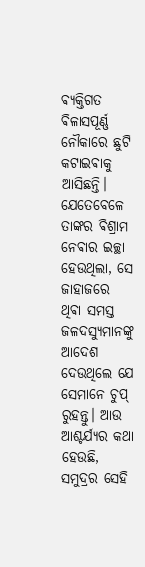ଵ୍ୟକ୍ତିଗତ ଵିଳାସପୂର୍ଣ୍ଣ ନୌକାରେ ଛୁଟି କଟାଇଵାକୁ ଆସିଛନ୍ତି। ଯେତେବେଳେ ତାଙ୍କର ଵିଶ୍ରାମ ନେଵାର ଇଚ୍ଛା ହେଉଥିଲା, ସେ ଜାହାଜରେ ଥିଵା ସମସ୍ତ ଜଳଦସ୍ୟୁମାନଙ୍କୁ ଆଦେଶ ଦେଉଥିଲେ ଯେ ସେମାନେ ଚୁପ୍ ରୁହନ୍ତୁ। ଆଉ ଆଶ୍ଚର୍ଯ୍ୟର କଥା ହେଉଛି, ସମୁଦ୍ରର ସେହି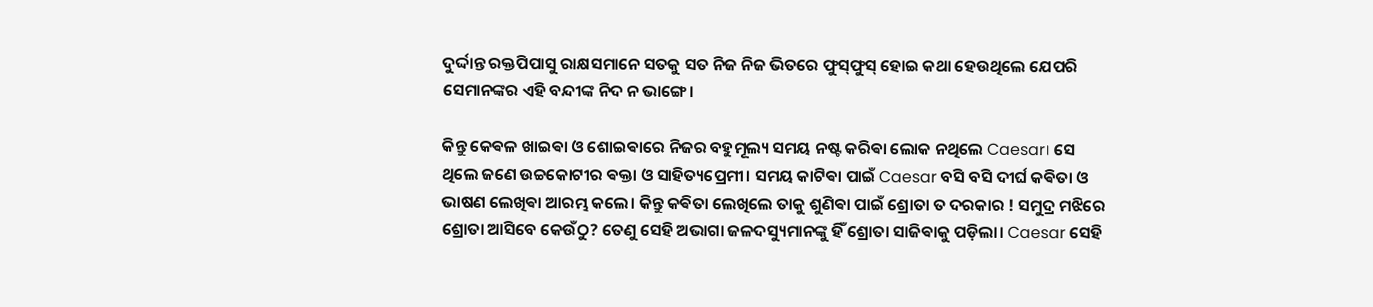ଦୁର୍ଦ୍ଦାନ୍ତ ରକ୍ତପିପାସୁ ରାକ୍ଷସମାନେ ସତକୁ ସତ ନିଜ ନିଜ ଭିତରେ ଫୁସ୍‌ଫୁସ୍ ହୋଇ କଥା ହେଉଥିଲେ ଯେପରି ସେମାନଙ୍କର ଏହି ବନ୍ଦୀଙ୍କ ନିଦ ନ ଭାଙ୍ଗେ।

କିନ୍ତୁ କେଵଳ ଖାଇଵା ଓ ଶୋଇଵାରେ ନିଜର ବହୁମୂଲ୍ୟ ସମୟ ନଷ୍ଟ କରିଵା ଲୋକ ନଥିଲେ Caesar। ସେ ଥିଲେ ଜଣେ ଉଚ୍ଚକୋଟୀର ଵକ୍ତା ଓ ସାହିତ୍ୟପ୍ରେମୀ। ସମୟ କାଟିଵା ପାଇଁ Caesar ବସି ବସି ଦୀର୍ଘ କଵିତା ଓ ଭାଷଣ ଲେଖିଵା ଆରମ୍ଭ କଲେ। କିନ୍ତୁ କଵିତା ଲେଖିଲେ ତାକୁ ଶୁଣିଵା ପାଇଁ ଶ୍ରୋତା ତ ଦରକାର ! ସମୁଦ୍ର ମଝିରେ ଶ୍ରୋତା ଆସିବେ କେଉଁଠୁ? ତେଣୁ ସେହି ଅଭାଗା ଜଳଦସ୍ୟୁମାନଙ୍କୁ ହିଁ ଶ୍ରୋତା ସାଜିଵାକୁ ପଡ଼ିଲା। Caesar ସେହି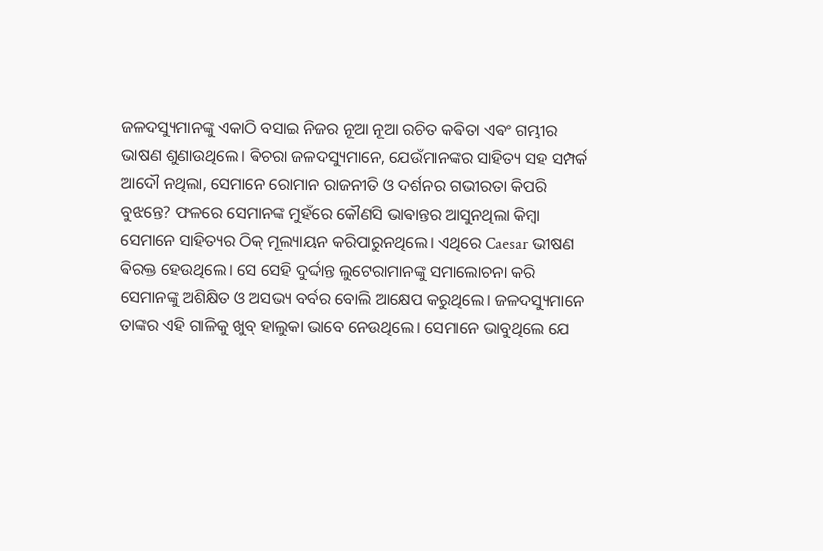ଜଳଦସ୍ୟୁମାନଙ୍କୁ ଏକାଠି ବସାଇ ନିଜର ନୂଆ ନୂଆ ରଚିତ କଵିତା ଏଵଂ ଗମ୍ଭୀର ଭାଷଣ ଶୁଣାଉଥିଲେ। ଵିଚରା ଜଳଦସ୍ୟୁମାନେ, ଯେଉଁମାନଙ୍କର ସାହିତ୍ୟ ସହ ସମ୍ପର୍କ ଆଦୌ ନଥିଲା, ସେମାନେ ରୋମାନ ରାଜନୀତି ଓ ଦର୍ଶନର ଗଭୀରତା କିପରି ବୁଝନ୍ତେ? ଫଳରେ ସେମାନଙ୍କ ମୁହଁରେ କୌଣସି ଭାଵାନ୍ତର ଆସୁନଥିଲା କିମ୍ବା ସେମାନେ ସାହିତ୍ୟର ଠିକ୍ ମୂଲ୍ୟାୟନ କରିପାରୁନଥିଲେ। ଏଥିରେ Caesar ଭୀଷଣ ଵିରକ୍ତ ହେଉଥିଲେ। ସେ ସେହି ଦୁର୍ଦ୍ଦାନ୍ତ ଲୁଟେରାମାନଙ୍କୁ ସମାଲୋଚନା କରି ସେମାନଙ୍କୁ ଅଶିକ୍ଷିତ ଓ ଅସଭ୍ୟ ବର୍ବର ବୋଲି ଆକ୍ଷେପ କରୁଥିଲେ। ଜଳଦସ୍ୟୁମାନେ ତାଙ୍କର ଏହି ଗାଳିକୁ ଖୁବ୍ ହାଲୁକା ଭାବେ ନେଉଥିଲେ। ସେମାନେ ଭାବୁଥିଲେ ଯେ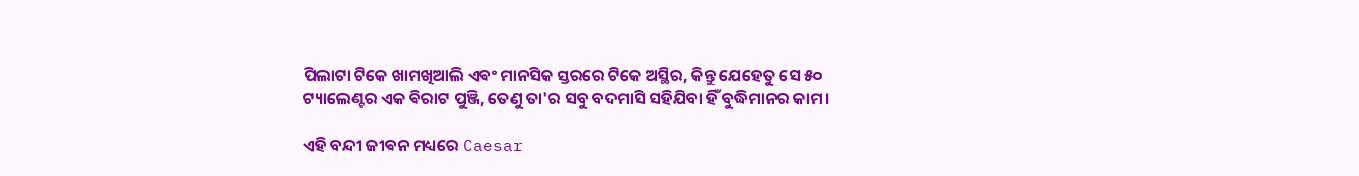ପିଲାଟା ଟିକେ ଖାମଖିଆଲି ଏଵଂ ମାନସିକ ସ୍ତରରେ ଟିକେ ଅସ୍ଥିର, କିନ୍ତୁ ଯେହେତୁ ସେ ୫୦ ଟ୍ୟାଲେଣ୍ଟର ଏକ ଵିରାଟ ପୁଞ୍ଜି, ତେଣୁ ତା'ର ସବୁ ବଦମାସି ସହିଯିବା ହିଁ ବୁଦ୍ଧିମାନର କାମ।

ଏହି ବନ୍ଦୀ ଜୀଵନ ମଧ୍ୟରେ Caesar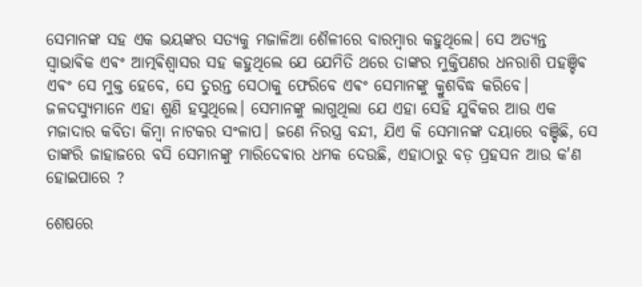ସେମାନଙ୍କ ସହ ଏକ ଭୟଙ୍କର ସତ୍ୟକୁ ମଜାଳିଆ ଶୈଳୀରେ ବାରମ୍ବାର କହୁଥିଲେ। ସେ ଅତ୍ୟନ୍ତ ସ୍ୱାଭାଵିକ ଏଵଂ ଆତ୍ମଵିଶ୍ୱାସର ସହ କହୁଥିଲେ ଯେ ଯେମିତି ଥରେ ତାଙ୍କର ମୁକ୍ତିପଣର ଧନରାଶି ପହଞ୍ଚିଵ ଏଵଂ ସେ ମୁକ୍ତ ହେବେ, ସେ ତୁରନ୍ତ ସେଠାକୁ ଫେରିବେ ଏଵଂ ସେମାନଙ୍କୁ କ୍ରୁଶବିଦ୍ଧ କରିବେ। ଜଳଦସ୍ୟୁମାନେ ଏହା ଶୁଣି ହସୁଥିଲେ। ସେମାନଙ୍କୁ ଲାଗୁଥିଲା ଯେ ଏହା ସେହି ଯୁଵିକର ଆଉ ଏକ ମଜାଦାର କବିତା କିମ୍ବା ନାଟକର ସଂଳାପ। ଜଣେ ନିରସ୍ତ୍ର ବନ୍ଦୀ, ଯିଏ କି ସେମାନଙ୍କ ଦୟାରେ ବଞ୍ଚିଛି, ସେ ତାଙ୍କରି ଜାହାଜରେ ବସି ସେମାନଙ୍କୁ ମାରିଦେଵାର ଧମକ ଦେଉଛି, ଏହାଠାରୁ ବଡ଼ ପ୍ରହସନ ଆଉ କ'ଣ ହୋଇପାରେ ?

ଶେଷରେ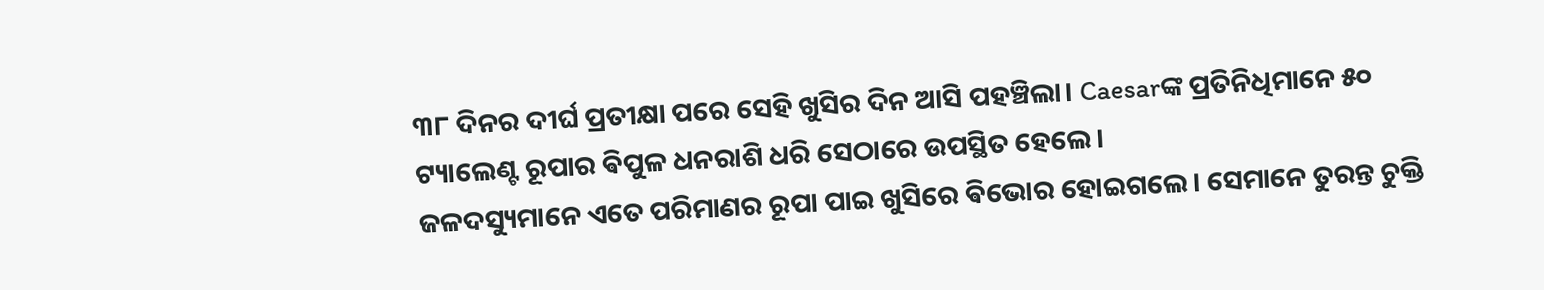୩୮ ଦିନର ଦୀର୍ଘ ପ୍ରତୀକ୍ଷା ପରେ ସେହି ଖୁସିର ଦିନ ଆସି ପହଞ୍ଚିଲା। Caesarଙ୍କ ପ୍ରତିନିଧିମାନେ ୫୦ ଟ୍ୟାଲେଣ୍ଟ ରୂପାର ଵିପୁଳ ଧନରାଶି ଧରି ସେଠାରେ ଉପସ୍ଥିତ ହେଲେ।
ଜଳଦସ୍ୟୁମାନେ ଏତେ ପରିମାଣର ରୂପା ପାଇ ଖୁସିରେ ଵିଭୋର ହୋଇଗଲେ। ସେମାନେ ତୁରନ୍ତ ଚୁକ୍ତି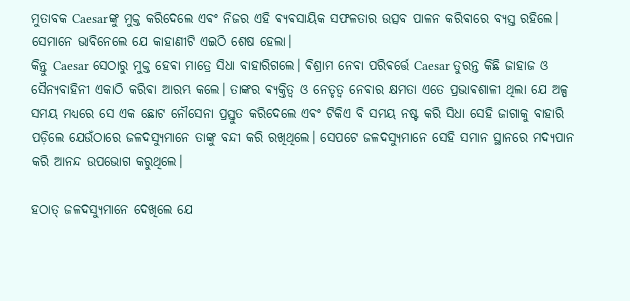ମୁତାବକ Caesarଙ୍କୁ ମୁକ୍ତ କରିଦେଲେ ଏଵଂ ନିଜର ଏହି ଵ୍ୟଵସାୟିକ ସଫଳତାର ଉତ୍ସବ ପାଳନ କରିଵାରେ ବ୍ୟସ୍ତ ରହିଲେ। ସେମାନେ ଭାବିନେଲେ ଯେ କାହାଣୀଟି ଏଇଠି ଶେଷ ହେଲା।
କିନ୍ତୁ Caesar ସେଠାରୁ ମୁକ୍ତ ହେଵା ମାତ୍ରେ ସିଧା ବାହାରିଗଲେ। ଵିଶ୍ରାମ ନେବା ପରିଵର୍ତ୍ତେ Caesar ତୁରନ୍ତ କିଛି ଜାହାଜ ଓ ସୈନ୍ୟବାହିନୀ ଏକାଠି କରିଵା ଆରମ୍ଭ କଲେ। ତାଙ୍କର ଵ୍ୟକ୍ତିତ୍ୱ ଓ ନେତୃତ୍ୱ ନେଵାର କ୍ଷମତା ଏତେ ପ୍ରଭାଵଶାଳୀ ଥିଲା ଯେ ଅଳ୍ପ ସମୟ ମଧ୍ୟରେ ସେ ଏକ ଛୋଟ ନୌସେନା ପ୍ରସ୍ତୁତ କରିଦେଲେ ଏଵଂ ଟିକିଏ ବି ସମୟ ନଷ୍ଟ କରି ସିଧା ସେହି ଜାଗାକୁ ବାହାରି ପଡ଼ିଲେ ଯେଉଁଠାରେ ଜଳଦସ୍ୟୁମାନେ ତାଙ୍କୁ ବନ୍ଦୀ କରି ରଖିଥିଲେ। ସେପଟେ ଜଳଦସ୍ୟୁମାନେ ସେହି ସମାନ ସ୍ଥାନରେ ମଦ୍ୟପାନ କରି ଆନନ୍ଦ ଉପଭୋଗ କରୁଥିଲେ।

ହଠାତ୍ ଜଳଦସ୍ୟୁମାନେ ଦେଖିଲେ ଯେ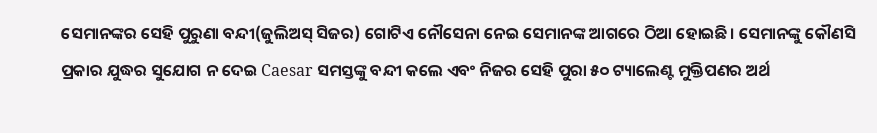ସେମାନଙ୍କର ସେହି ପୁରୁଣା ବନ୍ଦୀ(ଜୁଲିଅସ୍ ସିଜର) ଗୋଟିଏ ନୌସେନା ନେଇ ସେମାନଙ୍କ ଆଗରେ ଠିଆ ହୋଇଛି। ସେମାନଙ୍କୁ କୌଣସି ପ୍ରକାର ଯୁଦ୍ଧର ସୁଯୋଗ ନ ଦେଇ Caesar ସମସ୍ତଙ୍କୁ ବନ୍ଦୀ କଲେ ଏବଂ ନିଜର ସେହି ପୁରା ୫୦ ଟ୍ୟାଲେଣ୍ଟ ମୁକ୍ତିପଣର ଅର୍ଥ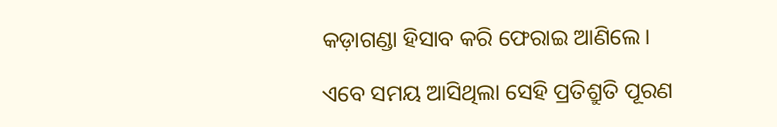କଡ଼ାଗଣ୍ଡା ହିସାବ କରି ଫେରାଇ ଆଣିଲେ।

ଏବେ ସମୟ ଆସିଥିଲା ସେହି ପ୍ରତିଶ୍ରୁତି ପୂରଣ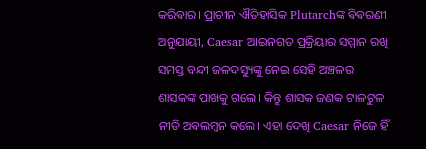କରିଵାର। ପ୍ରାଚୀନ ଐତିହାସିକ Plutarchଙ୍କ ଵିଵରଣୀ ଅନୁଯାୟୀ, Caesar ଆଇନଗତ ପ୍ରକ୍ରିୟାର ସମ୍ମାନ ରଖି ସମସ୍ତ ବନ୍ଦୀ ଜଳଦସ୍ୟୁଙ୍କୁ ନେଇ ସେହି ଅଞ୍ଚଳର ଶାସକଙ୍କ ପାଖକୁ ଗଲେ। କିନ୍ତୁ ଶାସକ ଜଣକ ଟାଳଟୁଳ ନୀତି ଅଵଲମ୍ବନ କଲେ। ଏହା ଦେଖି Caesar ନିଜେ ହିଁ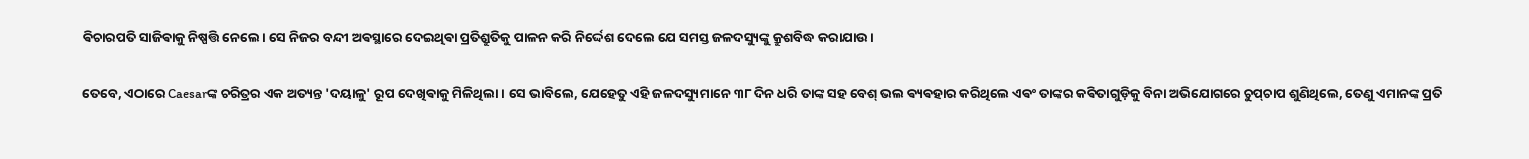ଵିଚାରପତି ସାଜିଵାକୁ ନିଷ୍ପତ୍ତି ନେଲେ। ସେ ନିଜର ବନ୍ଦୀ ଅଵସ୍ଥାରେ ଦେଇଥିଵା ପ୍ରତିଶ୍ରୁତିକୁ ପାଳନ କରି ନିର୍ଦ୍ଦେଶ ଦେଲେ ଯେ ସମସ୍ତ ଜଳଦସ୍ୟୁଙ୍କୁ କ୍ରୁଶବିଦ୍ଧ କରାଯାଉ।

ତେବେ, ଏଠାରେ Caesarଙ୍କ ଚରିତ୍ରର ଏକ ଅତ୍ୟନ୍ତ 'ଦୟାଳୁ' ରୂପ ଦେଖିଵାକୁ ମିଳିଥିଲା। ସେ ଭାବିଲେ, ଯେହେତୁ ଏହି ଜଳଦସ୍ୟୁମାନେ ୩୮ ଦିନ ଧରି ତାଙ୍କ ସହ ବେଶ୍ ଭଲ ଵ୍ୟଵହାର କରିଥିଲେ ଏଵଂ ତାଙ୍କର କଵିତାଗୁଡ଼ିକୁ ବିନା ଅଭିଯୋଗରେ ଚୁପ୍‌ଚାପ ଶୁଣିଥିଲେ, ତେଣୁ ଏମାନଙ୍କ ପ୍ରତି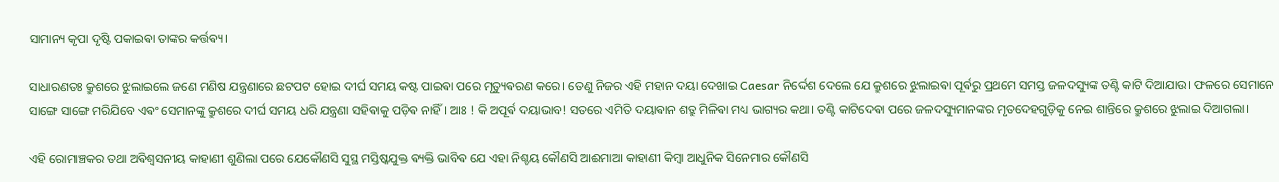ସାମାନ୍ୟ କୃପା ଦୃଷ୍ଟି ପକାଇଵା ତାଙ୍କର କର୍ତ୍ତଵ୍ୟ।

ସାଧାରଣତଃ କ୍ରୁଶରେ ଝୁଲାଇଲେ ଜଣେ ମଣିଷ ଯନ୍ତ୍ରଣାରେ ଛଟପଟ ହୋଇ ଦୀର୍ଘ ସମୟ କଷ୍ଟ ପାଇଵା ପରେ ମୃତ୍ୟୁଵରଣ କରେ। ତେଣୁ ନିଜର ଏହି ମହାନ ଦୟା ଦେଖାଇ Caesar ନିର୍ଦ୍ଦେଶ ଦେଲେ ଯେ କ୍ରୁଶରେ ଝୁଲାଇଵା ପୂର୍ଵରୁ ପ୍ରଥମେ ସମସ୍ତ ଜଳଦସ୍ୟୁଙ୍କ ତଣ୍ଟି କାଟି ଦିଆଯାଉ। ଫଳରେ ସେମାନେ ସାଙ୍ଗେ ସାଙ୍ଗେ ମରିଯିବେ ଏଵଂ ସେମାନଙ୍କୁ କ୍ରୁଶରେ ଦୀର୍ଘ ସମୟ ଧରି ଯନ୍ତ୍ରଣା ସହିଵାକୁ ପଡ଼ିଵ ନାହିଁ। ଆଃ ! କି ଅପୂର୍ଵ ଦୟାଭାବ! ସତରେ ଏମିତି ଦୟାଵାନ ଶତ୍ରୁ ମିଳିଵା ମଧ୍ୟ ଭାଗ୍ୟର କଥା। ତଣ୍ଟି କାଟିଦେଵା ପରେ ଜଳଦସ୍ୟୁମାନଙ୍କର ମୃତଦେହଗୁଡ଼ିକୁ ନେଇ ଶାନ୍ତିରେ କ୍ରୁଶରେ ଝୁଲାଇ ଦିଆଗଲା।

ଏହି ରୋମାଞ୍ଚକର ତଥା ଅଵିଶ୍ୱସନୀୟ କାହାଣୀ ଶୁଣିଲା ପରେ ଯେକୌଣସି ସୁସ୍ଥ ମସ୍ତିଷ୍କଯୁକ୍ତ ଵ୍ୟକ୍ତି ଭାବିଵ ଯେ ଏହା ନିଶ୍ଚୟ କୌଣସି ଆଈମାଆ କାହାଣୀ କିମ୍ବା ଆଧୁନିକ ସିନେମାର କୌଣସି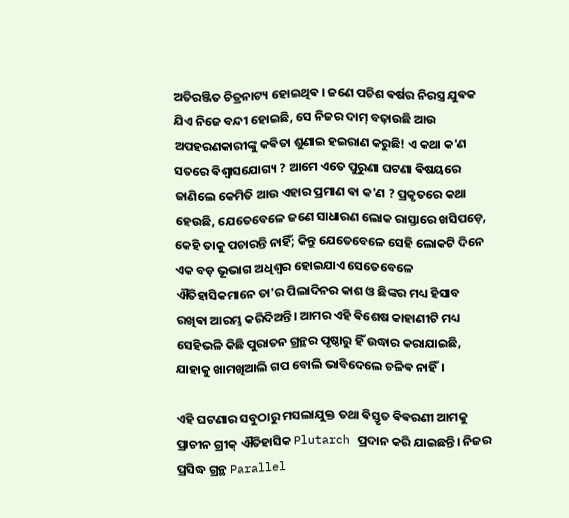ଅତିରଞ୍ଜିତ ଚିତ୍ରନାଟ୍ୟ ହୋଇଥିଵ । ଜଣେ ପଚିଶ ଵର୍ଷର ନିରସ୍ତ୍ର ଯୁଵକ ଯିଏ ନିଜେ ବନ୍ଦୀ ହୋଇଛି, ସେ ନିଜର ଦାମ୍ ବଢ଼ାଉଛି ଆଉ ଅପହରଣକାରୀଙ୍କୁ କଵିତା ଶୁଣାଇ ହଇରାଣ କରୁଛି! ଏ କଥା କ'ଣ ସତରେ ଵିଶ୍ୱାସଯୋଗ୍ୟ ? ଆମେ ଏତେ ପୁରୁଣା ଘଟଣା ଵିଷୟରେ ଜାଣିଲେ କେମିତି ଆଉ ଏହାର ପ୍ରମାଣ ଵା କ'ଣ ? ପ୍ରକୃତରେ କଥା ହେଉଛି, ଯେତେବେଳେ ଜଣେ ସାଧାରଣ ଲୋକ ରାସ୍ତାରେ ଖସିପଡ଼େ, କେହି ତାକୁ ପଚାରନ୍ତି ନାହିଁ; କିନ୍ତୁ ଯେତେବେଳେ ସେହି ଲୋକଟି ଦିନେ ଏକ ବଡ଼ ଭୂଭାଗ ଅଧିଶ୍ୱର ହୋଇଯାଏ ସେତେବେଳେ ଐତିହାସିକମାନେ ତା'ର ପିଲାଦିନର କାଶ ଓ ଛିଙ୍କର ମଧ୍ୟ ହିସାବ ରଖିଵା ଆରମ୍ଭ କରିଦିଅନ୍ତି। ଆମର ଏହି ଵିଶେଷ କାହାଣୀଟି ମଧ୍ୟ ସେହିଭଳି କିଛି ପୁରାତନ ଗ୍ରନ୍ଥର ପୃଷ୍ଠାରୁ ହିଁ ଉଦ୍ଧାର କରାଯାଇଛି, ଯାହାକୁ ଖାମଖିଆଲି ଗପ ବୋଲି ଭାବିଦେଲେ ଚଳିଵ ନାହିଁ।

ଏହି ଘଟଣାର ସବୁଠାରୁ ମସଲାଯୁକ୍ତ ତଥା ଵିସ୍ତୃତ ଵିଵରଣୀ ଆମକୁ ପ୍ରାଚୀନ ଗ୍ରୀକ୍ ଐତିହାସିକ Plutarch ପ୍ରଦାନ କରି ଯାଇଛନ୍ତି। ନିଜର ପ୍ରସିଦ୍ଧ ଗ୍ରନ୍ଥ Parallel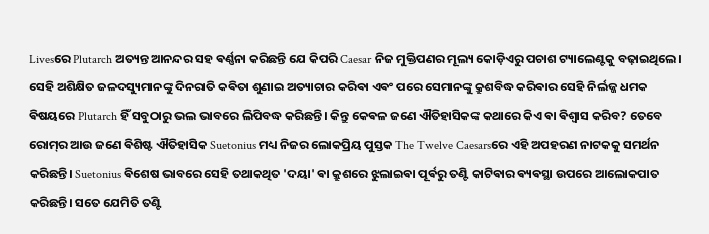Livesରେ Plutarch ଅତ୍ୟନ୍ତ ଆନନ୍ଦର ସହ ଵର୍ଣ୍ଣନା କରିଛନ୍ତି ଯେ କିପରି Caesar ନିଜ ମୁକ୍ତିପଣର ମୂଲ୍ୟ କୋଡ଼ିଏରୁ ପଚାଶ ଟ୍ୟାଲେଣ୍ଟକୁ ବଢ଼ାଇଥିଲେ। ସେହି ଅଶିକ୍ଷିତ ଜଳଦସ୍ୟୁମାନଙ୍କୁ ଦିନରାତି କଵିତା ଶୁଣାଇ ଅତ୍ୟାଚାର କରିଵା ଏଵଂ ପରେ ସେମାନଙ୍କୁ କ୍ରୁଶବିଦ୍ଧ କରିଵାର ସେହି ନିର୍ଲଜ୍ଜ ଧମକ ଵିଷୟରେ Plutarch ହିଁ ସବୁଠାରୁ ଭଲ ଭାବରେ ଲିପିବଦ୍ଧ କରିଛନ୍ତି। କିନ୍ତୁ କେଵଳ ଜଣେ ଐତିହାସିକଙ୍କ କଥାରେ କିଏ ଵା ଵିଶ୍ୱାସ କରିବ? ତେବେ ରୋମ୍‌ର ଆଉ ଜଣେ ଵିଶିଷ୍ଟ ଐତିହାସିକ Suetonius ମଧ୍ୟ ନିଜର ଲୋକପ୍ରିୟ ପୁସ୍ତକ The Twelve Caesarsରେ ଏହି ଅପହରଣ ନାଟକକୁ ସମର୍ଥନ କରିଛନ୍ତି। Suetonius ଵିଶେଷ ଭାବରେ ସେହି ତଥାକଥିତ 'ଦୟା' ଵା କ୍ରୁଶରେ ଝୁଲାଇଵା ପୂର୍ଵରୁ ତଣ୍ଟି କାଟିଵାର ଵ୍ୟଵସ୍ଥା ଉପରେ ଆଲୋକପାତ କରିଛନ୍ତି। ସତେ ଯେମିତି ତଣ୍ଟି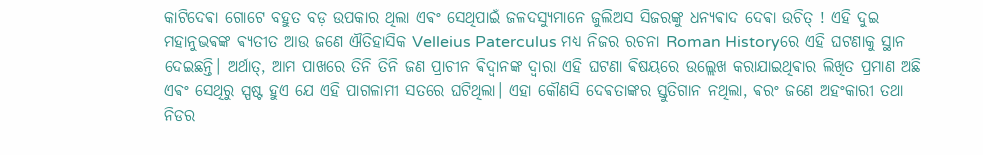କାଟିଦେଵା ଗୋଟେ ବହୁତ ବଡ଼ ଉପକାର ଥିଲା ଏଵଂ ସେଥିପାଇଁ ଜଳଦସ୍ୟୁମାନେ ଜୁଲିଅସ ସିଜରଙ୍କୁ ଧନ୍ୟଵାଦ ଦେଵା ଉଚିତ୍ ! ଏହି ଦୁଇ ମହାନୁଭଵଙ୍କ ଵ୍ୟତୀତ ଆଉ ଜଣେ ଐତିହାସିକ Velleius Paterculus ମଧ୍ୟ ନିଜର ରଚନା Roman Historyରେ ଏହି ଘଟଣାକୁ ସ୍ଥାନ ଦେଇଛନ୍ତି। ଅର୍ଥାତ୍, ଆମ ପାଖରେ ତିନି ତିନି ଜଣ ପ୍ରାଚୀନ ଵିଦ୍ୱାନଙ୍କ ଦ୍ଵାରା ଏହି ଘଟଣା ଵିଷୟରେ ଉଲ୍ଲେଖ କରାଯାଇଥିଵାର ଲିଖିତ ପ୍ରମାଣ ଅଛି ଏଵଂ ସେଥିରୁ ସ୍ପଷ୍ଟ ହୁଏ ଯେ ଏହି ପାଗଳାମୀ ସତରେ ଘଟିଥିଲା। ଏହା କୌଣସି ଦେଵତାଙ୍କର ସ୍ତୁତିଗାନ ନଥିଲା, ଵରଂ ଜଣେ ଅହଂକାରୀ ତଥା ନିଡର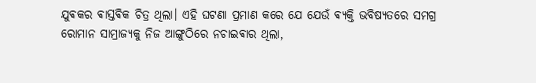ଯୁଵକର ଵାସ୍ତଵିକ ଚିତ୍ର ଥିଲା। ଏହି ଘଟଣା ପ୍ରମାଣ କରେ ଯେ ଯେଉଁ ଵ୍ୟକ୍ତି ଭବିଷ୍ୟତରେ ସମଗ୍ର ରୋମାନ ସାମ୍ରାଜ୍ୟକୁ ନିଜ ଆଙ୍ଗୁଠିରେ ନଚାଇଵାର ଥିଲା,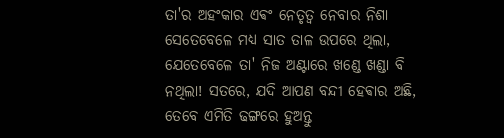ତା'ର ଅହଂକାର ଏଵଂ ନେତୃତ୍ୱ ନେବାର ନିଶା ସେତେବେଳେ ମଧ୍ୟ ସାତ ତାଳ ଉପରେ ଥିଲା, ଯେତେବେଳେ ତା' ନିଜ ଅଣ୍ଟାରେ ଖଣ୍ଡେ ଖଣ୍ଡା ବି ନଥିଲା! ସତରେ, ଯଦି ଆପଣ ବନ୍ଦୀ ହେଵାର ଅଛି, ତେବେ ଏମିତି ଢଙ୍ଗରେ ହୁଅନ୍ତୁ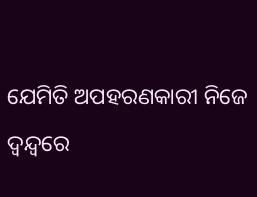ଯେମିତି ଅପହରଣକାରୀ ନିଜେ ଦ୍ୱନ୍ଦ୍ୱରେ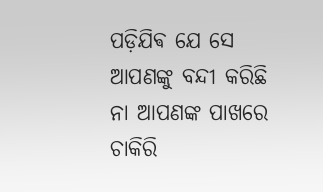ପଡ଼ିଯିଵ ଯେ ସେ ଆପଣଙ୍କୁ ବନ୍ଦୀ କରିଛି ନା ଆପଣଙ୍କ ପାଖରେ ଚାକିରି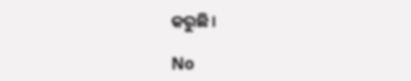କରୁଛି।

No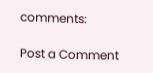comments:

Post a Comment